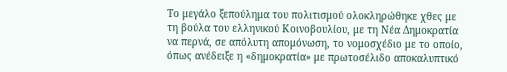Το μεγάλο ξεπούλημα του πολιτισμού ολοκληρώθηκε χθες με τη βούλα του ελληνικού Κοινοβουλίου, με τη Νέα Δημοκρατία να περνά, σε απόλυτη απομόνωση, το νομοσχέδιο με το οποίο, όπως ανέδειξε η «δημοκρατία» με πρωτοσέλιδο αποκαλυπτικό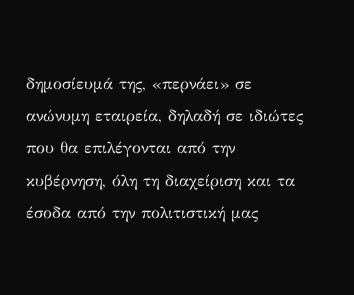δημοσίευμά της, «περνάει» σε ανώνυμη εταιρεία, δηλαδή σε ιδιώτες που θα επιλέγονται από την κυβέρνηση, όλη τη διαχείριση και τα έσοδα από την πολιτιστική μας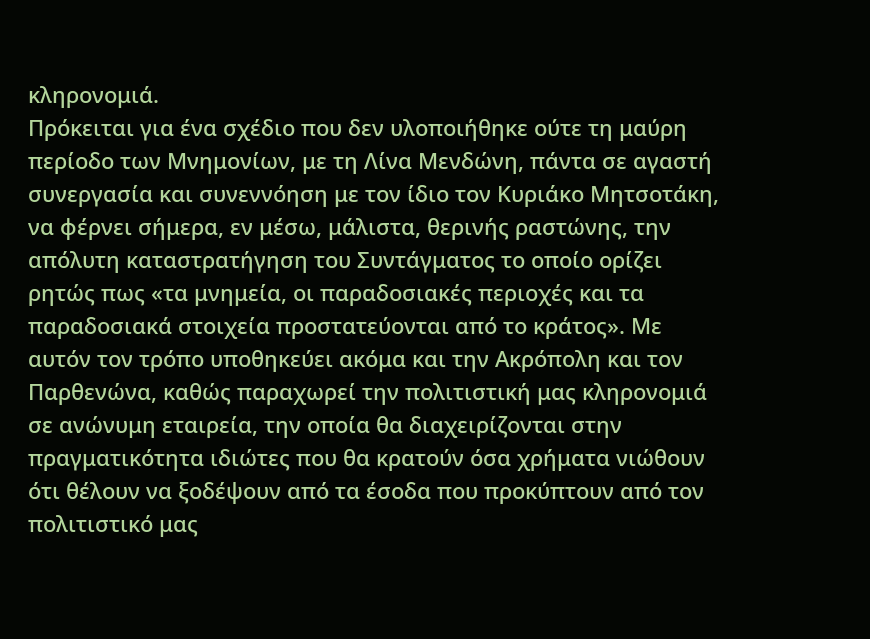κληρονομιά.
Πρόκειται για ένα σχέδιο που δεν υλοποιήθηκε ούτε τη μαύρη περίοδο των Μνημονίων, με τη Λίνα Μενδώνη, πάντα σε αγαστή συνεργασία και συνεννόηση με τον ίδιο τον Κυριάκο Μητσοτάκη, να φέρνει σήμερα, εν μέσω, μάλιστα, θερινής ραστώνης, την απόλυτη καταστρατήγηση του Συντάγματος το οποίο ορίζει ρητώς πως «τα μνημεία, οι παραδοσιακές περιοχές και τα παραδοσιακά στοιχεία προστατεύονται από το κράτος». Με αυτόν τον τρόπο υποθηκεύει ακόμα και την Ακρόπολη και τον Παρθενώνα, καθώς παραχωρεί την πολιτιστική μας κληρονομιά σε ανώνυμη εταιρεία, την οποία θα διαχειρίζονται στην πραγματικότητα ιδιώτες που θα κρατούν όσα χρήματα νιώθουν ότι θέλουν να ξοδέψουν από τα έσοδα που προκύπτουν από τον πολιτιστικό μας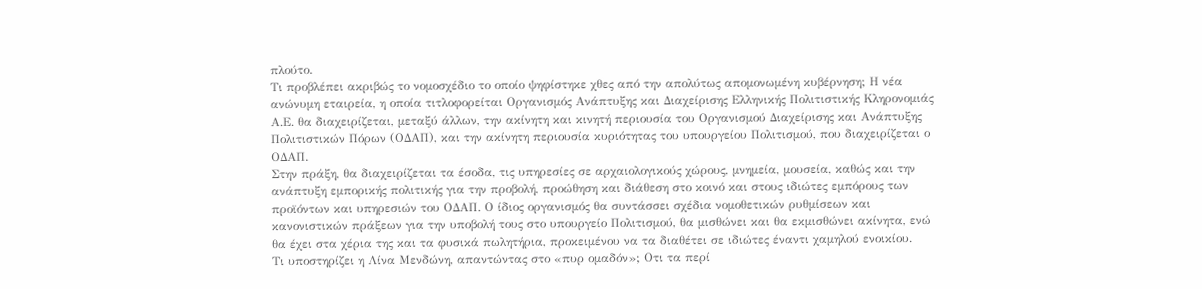πλούτο.
Τι προβλέπει ακριβώς το νομοσχέδιο το οποίο ψηφίστηκε χθες από την απολύτως απομονωμένη κυβέρνηση; Η νέα ανώνυμη εταιρεία, η οποία τιτλοφορείται Οργανισμός Ανάπτυξης και Διαχείρισης Ελληνικής Πολιτιστικής Κληρονομιάς Α.Ε. θα διαχειρίζεται, μεταξύ άλλων, την ακίνητη και κινητή περιουσία του Οργανισμού Διαχείρισης και Ανάπτυξης Πολιτιστικών Πόρων (ΟΔΑΠ), και την ακίνητη περιουσία κυριότητας του υπουργείου Πολιτισμού, που διαχειρίζεται ο ΟΔΑΠ.
Στην πράξη, θα διαχειρίζεται τα έσοδα, τις υπηρεσίες σε αρχαιολογικούς χώρους, μνημεία, μουσεία, καθώς και την ανάπτυξη εμπορικής πολιτικής για την προβολή, προώθηση και διάθεση στο κοινό και στους ιδιώτες εμπόρους των προϊόντων και υπηρεσιών του ΟΔΑΠ. Ο ίδιος οργανισμός θα συντάσσει σχέδια νομοθετικών ρυθμίσεων και κανονιστικών πράξεων για την υποβολή τους στο υπουργείο Πολιτισμού, θα μισθώνει και θα εκμισθώνει ακίνητα, ενώ θα έχει στα χέρια της και τα φυσικά πωλητήρια, προκειμένου να τα διαθέτει σε ιδιώτες έναντι χαμηλού ενοικίου.
Τι υποστηρίζει η Λίνα Μενδώνη, απαντώντας στο «πυρ ομαδόν»; Οτι τα περί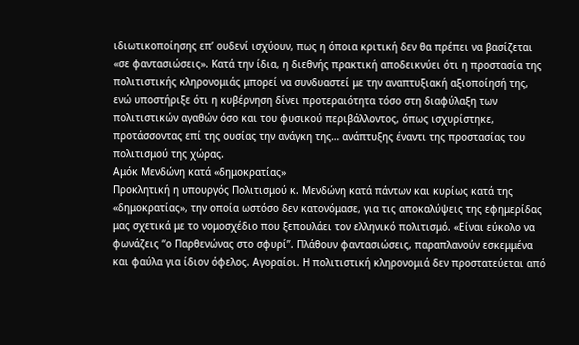ιδιωτικοποίησης επ’ ουδενί ισχύουν, πως η όποια κριτική δεν θα πρέπει να βασίζεται «σε φαντασιώσεις». Κατά την ίδια, η διεθνής πρακτική αποδεικνύει ότι η προστασία της πολιτιστικής κληρονομιάς μπορεί να συνδυαστεί με την αναπτυξιακή αξιοποίησή της, ενώ υποστήριξε ότι η κυβέρνηση δίνει προτεραιότητα τόσο στη διαφύλαξη των πολιτιστικών αγαθών όσο και του φυσικού περιβάλλοντος, όπως ισχυρίστηκε, προτάσσοντας επί της ουσίας την ανάγκη της… ανάπτυξης έναντι της προστασίας του πολιτισμού της χώρας.
Αμόκ Μενδώνη κατά «δημοκρατίας»
Προκλητική η υπουργός Πολιτισμού κ. Μενδώνη κατά πάντων και κυρίως κατά της «δημοκρατίας», την οποία ωστόσο δεν κατονόμασε, για τις αποκαλύψεις της εφημερίδας μας σχετικά με το νομοσχέδιο που ξεπουλάει τον ελληνικό πολιτισμό. «Είναι εύκολο να φωνάζεις “ο Παρθενώνας στο σφυρί”. Πλάθουν φαντασιώσεις, παραπλανούν εσκεμμένα και φαύλα για ίδιον όφελος. Αγοραίοι. Η πολιτιστική κληρονομιά δεν προστατεύεται από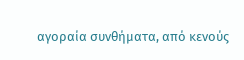αγοραία συνθήματα, από κενούς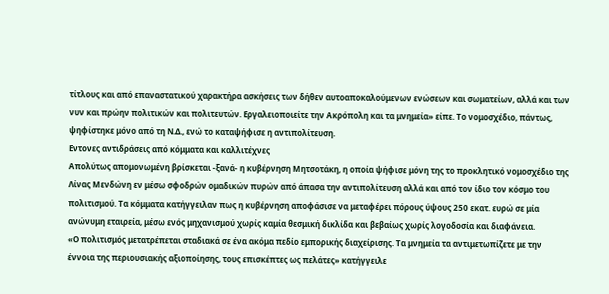τίτλους και από επαναστατικού χαρακτήρα ασκήσεις των δήθεν αυτοαποκαλούμενων ενώσεων και σωματείων, αλλά και των νυν και πρώην πολιτικών και πολιτευτών. Εργαλειοποιείτε την Ακρόπολη και τα μνημεία» είπε. Το νομοσχέδιο, πάντως, ψηφίστηκε μόνο από τη Ν.Δ., ενώ το καταψήφισε η αντιπολίτευση.
Εντονες αντιδράσεις από κόμματα και καλλιτέχνες
Απολύτως απομονωμένη βρίσκεται -ξανά- η κυβέρνηση Μητσοτάκη, η οποία ψήφισε μόνη της το προκλητικό νομοσχέδιο της Λίνας Μενδώνη εν μέσω σφοδρών ομαδικών πυρών από άπασα την αντιπολίτευση αλλά και από τον ίδιο τον κόσμο του πολιτισμού. Τα κόμματα κατήγγειλαν πως η κυβέρνηση αποφάσισε να μεταφέρει πόρους ύψους 250 εκατ. ευρώ σε μία ανώνυμη εταιρεία, μέσω ενός μηχανισμού χωρίς καμία θεσμική δικλίδα και βεβαίως χωρίς λογοδοσία και διαφάνεια.
«Ο πολιτισμός μετατρέπεται σταδιακά σε ένα ακόμα πεδίο εμπορικής διαχείρισης. Τα μνημεία τα αντιμετωπίζετε με την έννοια της περιουσιακής αξιοποίησης, τους επισκέπτες ως πελάτες» κατήγγειλε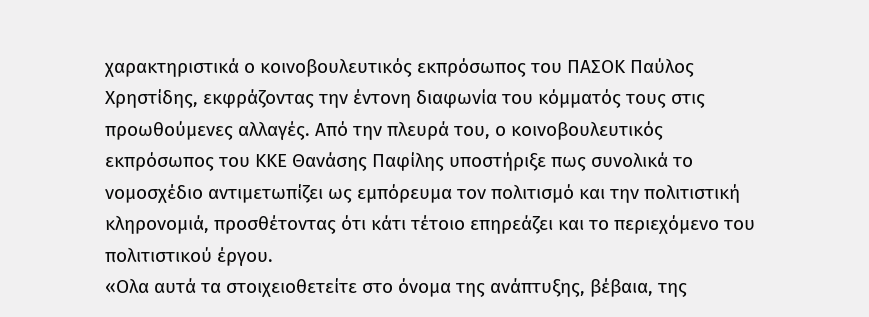χαρακτηριστικά ο κοινοβουλευτικός εκπρόσωπος του ΠΑΣΟΚ Παύλος Χρηστίδης, εκφράζοντας την έντονη διαφωνία του κόμματός τους στις προωθούμενες αλλαγές. Από την πλευρά του, ο κοινοβουλευτικός εκπρόσωπος του ΚΚΕ Θανάσης Παφίλης υποστήριξε πως συνολικά το νομοσχέδιο αντιμετωπίζει ως εμπόρευμα τον πολιτισμό και την πολιτιστική κληρονομιά, προσθέτοντας ότι κάτι τέτοιο επηρεάζει και το περιεχόμενο του πολιτιστικού έργου.
«Ολα αυτά τα στοιχειοθετείτε στο όνομα της ανάπτυξης, βέβαια, της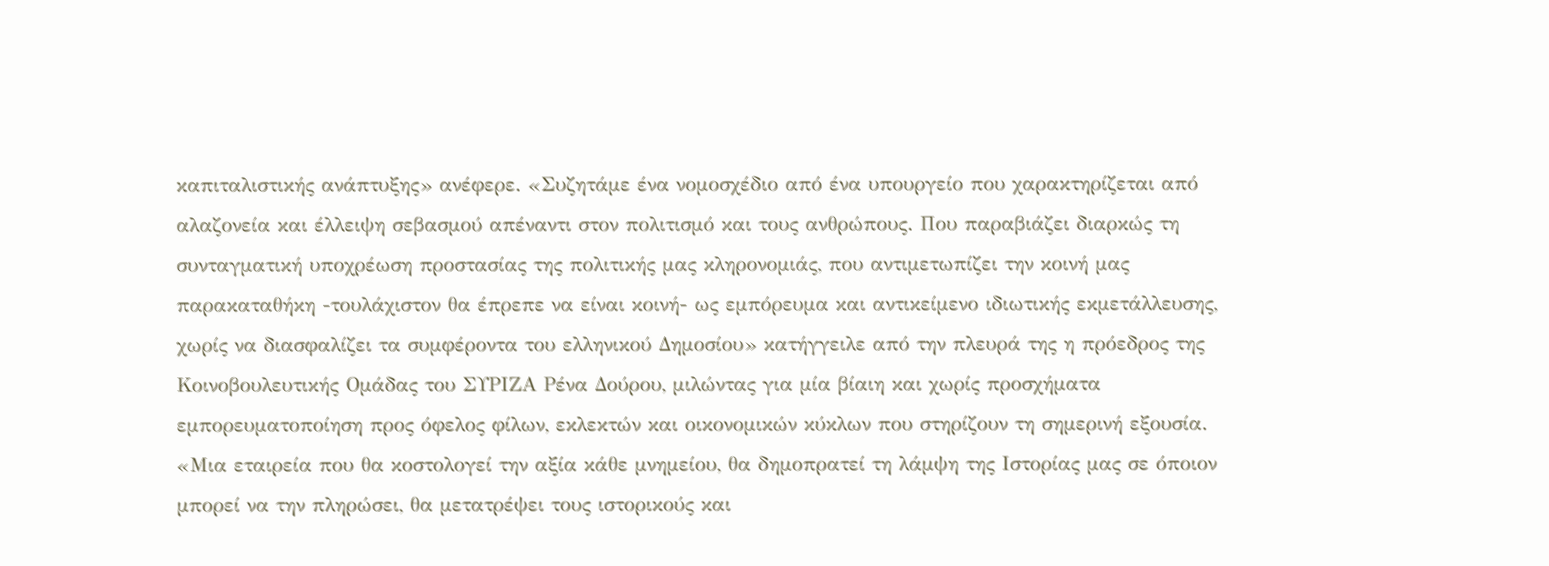καπιταλιστικής ανάπτυξης» ανέφερε. «Συζητάμε ένα νομοσχέδιο από ένα υπουργείο που χαρακτηρίζεται από αλαζονεία και έλλειψη σεβασμού απέναντι στον πολιτισμό και τους ανθρώπους. Που παραβιάζει διαρκώς τη συνταγματική υποχρέωση προστασίας της πολιτικής μας κληρονομιάς, που αντιμετωπίζει την κοινή μας παρακαταθήκη -τουλάχιστον θα έπρεπε να είναι κοινή- ως εμπόρευμα και αντικείμενο ιδιωτικής εκμετάλλευσης, χωρίς να διασφαλίζει τα συμφέροντα του ελληνικού Δημοσίου» κατήγγειλε από την πλευρά της η πρόεδρος της Κοινοβουλευτικής Ομάδας του ΣΥΡΙΖΑ Ρένα Δούρου, μιλώντας για μία βίαιη και χωρίς προσχήματα εμπορευματοποίηση προς όφελος φίλων, εκλεκτών και οικονομικών κύκλων που στηρίζουν τη σημερινή εξουσία.
«Μια εταιρεία που θα κοστολογεί την αξία κάθε μνημείου, θα δημοπρατεί τη λάμψη της Ιστορίας μας σε όποιον μπορεί να την πληρώσει, θα μετατρέψει τους ιστορικούς και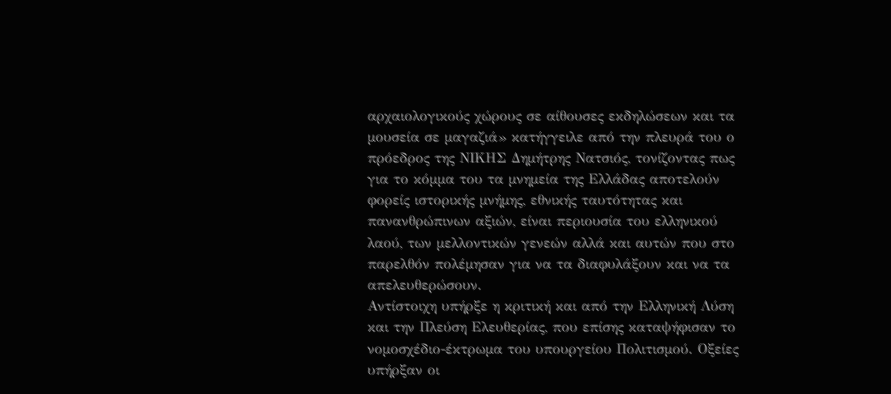αρχαιολογικούς χώρους σε αίθουσες εκδηλώσεων και τα μουσεία σε μαγαζιά» κατήγγειλε από την πλευρά του ο πρόεδρος της ΝΙΚΗΣ Δημήτρης Νατσιός, τονίζοντας πως για το κόμμα του τα μνημεία της Ελλάδας αποτελούν φορείς ιστορικής μνήμης, εθνικής ταυτότητας και πανανθρώπινων αξιών, είναι περιουσία του ελληνικού λαού, των μελλοντικών γενεών αλλά και αυτών που στο παρελθόν πολέμησαν για να τα διαφυλάξουν και να τα απελευθερώσουν.
Αντίστοιχη υπήρξε η κριτική και από την Ελληνική Λύση και την Πλεύση Ελευθερίας, που επίσης καταψήφισαν το νομοσχέδιο-έκτρωμα του υπουργείου Πολιτισμού. Οξείες υπήρξαν οι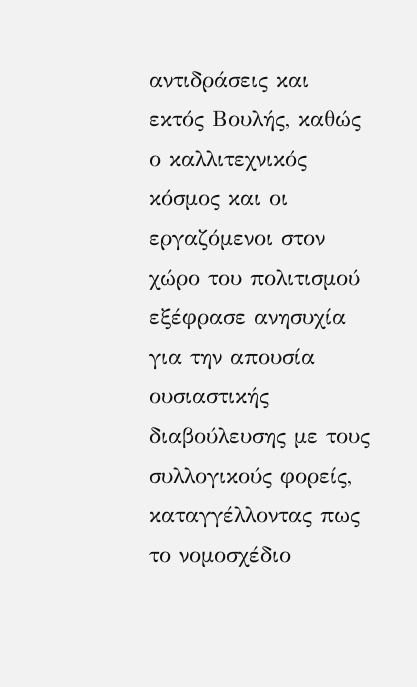αντιδράσεις και εκτός Βουλής, καθώς ο καλλιτεχνικός κόσμος και οι εργαζόμενοι στον χώρο του πολιτισμού εξέφρασε ανησυχία για την απουσία ουσιαστικής διαβούλευσης με τους συλλογικούς φορείς, καταγγέλλοντας πως το νομοσχέδιο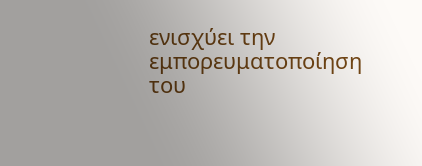ενισχύει την εμπορευματοποίηση του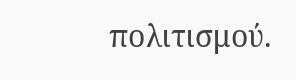πολιτισμού.